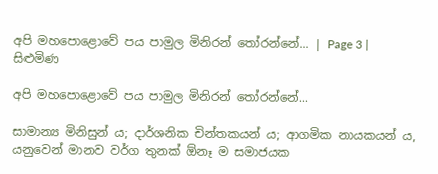අපි මහපොළොවේ පය පාමුල මිනිරන් තෝරන්නේ... | Page 3 | සිළුමිණ

අපි මහපොළොවේ පය පාමුල මිනිරන් තෝරන්නේ...

සාමාන්‍ය මිනිසුන් ය; දාර්ශනික චින්තකයන් ය; ආගමික නායකයන් ය, යනුවෙන් මානව වර්ග තුනක් ඕනෑ ම සමාජයක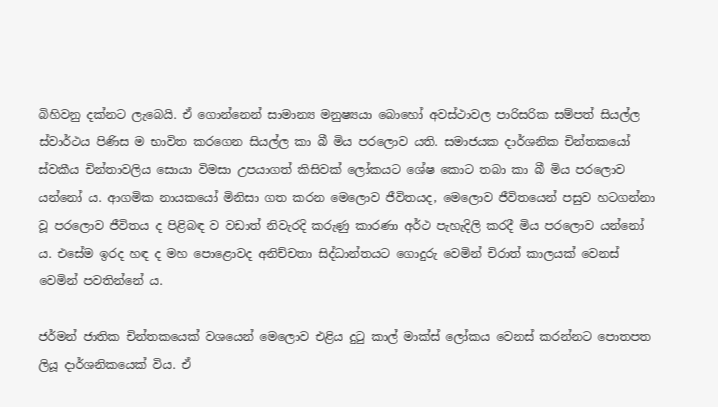බිහිවනු දක්නට ලැබෙයි. ඒ ගොන්නෙන් සාමාන්‍ය මනුෂ්‍යයා බොහෝ අවස්ථාවල පාරිසරික සම්පත් සියල්ල ස්වාර්ථය පිණිස ම භාවිත කරගෙන සියල්ල කා බී මිය පරලොව යති. සමාජයක දාර්ශනික චින්තකයෝ ස්වකීය චින්තාවලිය සොයා විමසා උපයාගත් කිසිවක් ලෝකයට ශේෂ කොට තබා කා බී මිය පරලොව යන්නෝ ය. ආගමික නායකයෝ මිනිසා ගත කරන මෙලොව ජීවිතයද, මෙලොව ජීවිතයෙන් පසුව හටගන්නා වූ පරලොව ජීවිතය ද පිළිබඳ ව වඩාත් නිවැරදි කරුණු කාරණා අර්ථ පැහැදිලි කරදී මිය පරලොව යන්නෝ ය. එසේම ඉරද හඳ ද මහ පොළොවද අනිච්චතා සිද්ධාන්තයට ගොදුරු වෙමින් චිරාත් කාලයක් වෙනස් වෙමින් පවතින්නේ ය.

ජර්මන් ජාතික චින්තකයෙක් වශයෙන් මෙලොව එළිය දුටු කාල් මාක්ස් ලෝකය වෙනස් කරන්නට පොතපත ලියූ දාර්ශනිකයෙක් විය. ඒ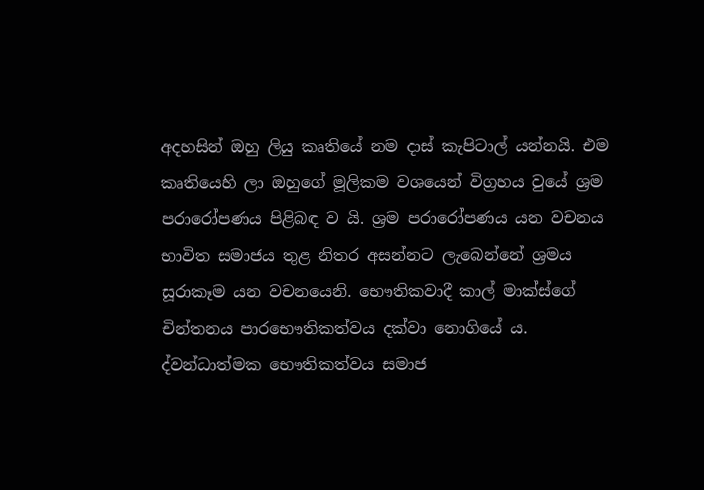අදහසින් ඔහු ලියු කෘතියේ නම දාස් කැපිටාල් යන්නයි. එම කෘතියෙහි ලා ඔහුගේ මූලිකම වශයෙන් විග්‍රහය වුයේ ශ්‍රම පරාරෝපණය පිළිබඳ ව යි. ශ්‍රම පරාරෝපණය යන වචනය භාවිත සමාජය තුළ නිතර අසන්නට ලැබෙන්නේ ශ්‍රමය සූරාකෑම යන වචනයෙනි. භෞතිකවාදී කාල් මාක්ස්ගේ චින්තනය පාරභෞතිකත්වය දක්වා නොගියේ ය. ද්වන්ධාත්මක භෞතිකත්වය සමාජ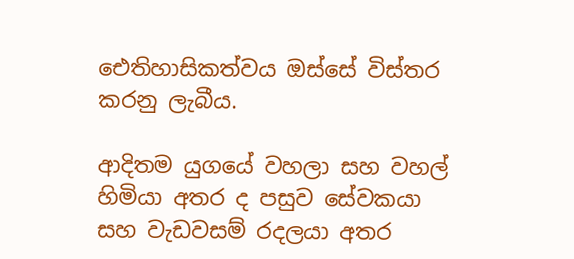ඓතිහාසිකත්වය ඔස්සේ විස්තර කරනු ලැබීය.

ආදිතම යුගයේ වහලා සහ වහල් හිමියා අතර ද පසුව සේවකයා සහ වැඩවසම් රදලයා අතර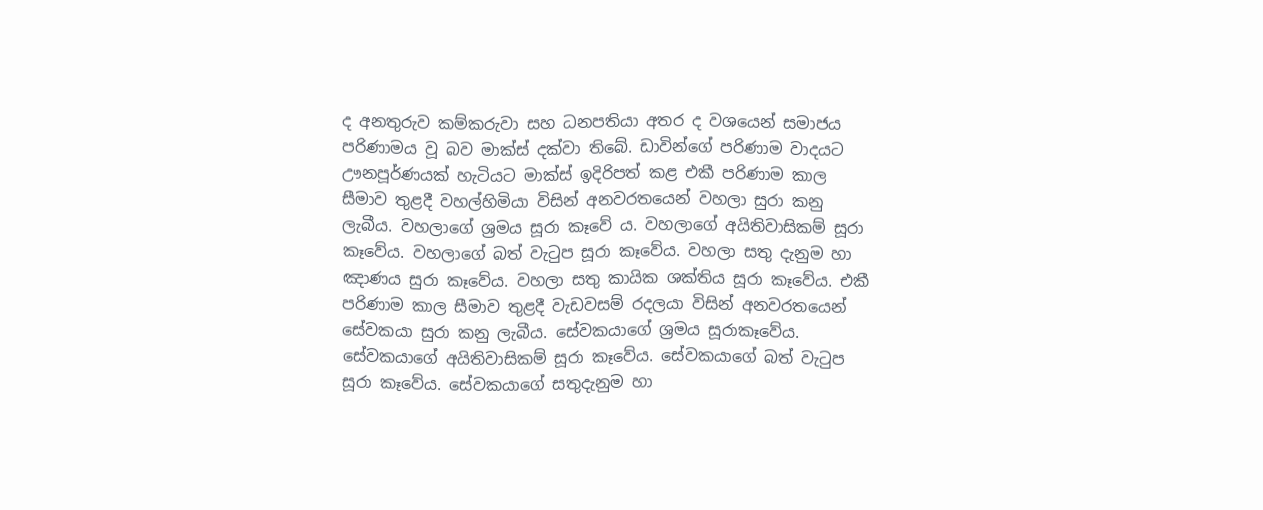ද අනතුරුව කම්කරුවා සහ ධනපතියා අතර ද වශයෙන් සමාජය පරිණාමය වූ බව මාක්ස් දක්වා තිබේ. ඩාවින්ගේ පරිණාම වාදයට ඌනපූර්ණයක් හැටියට මාක්ස් ඉදිරිපත් කළ එකී පරිණාම කාල සීමාව තුළදී වහල්හිමියා විසින් අනවරතයෙන් වහලා සුරා කනු ලැබීය. වහලාගේ ශ්‍රමය සූරා කෑවේ ය. වහලාගේ අයිතිවාසිකම් සූරා කෑවේය. වහලාගේ බත් වැටුප සූරා කෑවේය. වහලා සතු දැනුම හා ඤාණය සුරා කෑවේය. වහලා සතු කායික ශක්තිය සූරා කෑවේය. එකී පරිණාම කාල සීමාව තුළදී වැඩවසම් රදලයා විසින් අනවරතයෙන් සේවකයා සුරා කනු ලැබීය. සේවකයාගේ ශ්‍රමය සූරාකෑවේය. සේවකයාගේ අයිතිවාසිකම් සූරා කෑවේය. සේවකයාගේ බත් වැටුප සූරා කෑවේය. සේවකයාගේ සතුදැනුම හා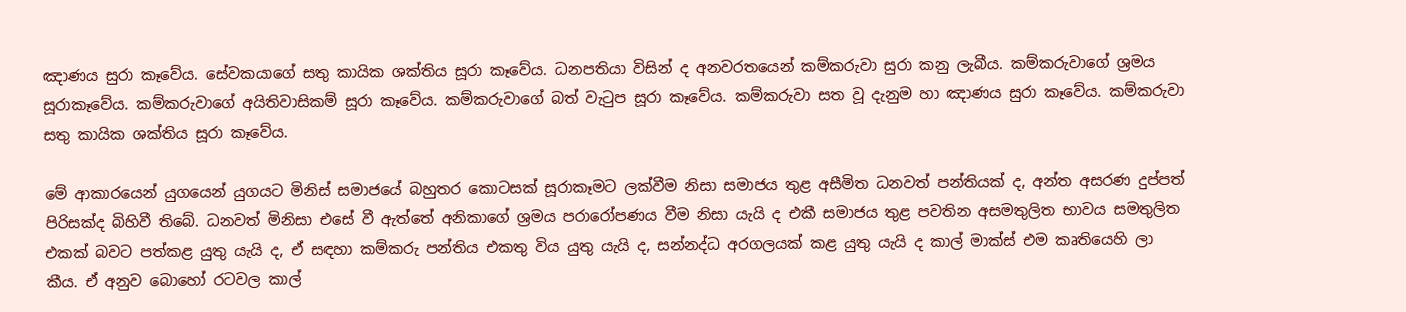ඤාණය සුරා කෑවේය. සේවකයාගේ සතු කායික ශක්තිය සූරා කෑවේය. ධනපතියා විසින් ද අනවරතයෙන් කම්කරුවා සුරා කනු ලැබීය. කම්කරුවාගේ ශ්‍රමය සූරාකෑවේය. කම්කරුවාගේ අයිතිවාසිකම් සූරා කෑවේය. කම්කරුවාගේ බත් වැටුප සූරා කෑවේය. කම්කරුවා සත වූ දැනුම හා ඤාණය සුරා කෑවේය. කම්කරුවා සතු කායික ශක්තිය සූරා කෑවේය.

මේ ආකාරයෙන් යුගයෙන් යුගයට මිනිස් සමාජයේ බහුතර කොටසක් සූරාකෑමට ලක්වීම නිසා සමාජය තුළ අසීමිත ධනවත් පන්තියක් ද, අන්ත අසරණ දුප්පත් පිරිසක්ද බිහිවී තිබේ. ධනවත් මිනිසා එසේ වී ඇත්තේ අනිකාගේ ශ්‍රමය පරාරෝපණය වීම නිසා යැයි ද එකී සමාජය තුළ පවතින අසමතුලිත භාවය සමතුලිත එකක් බවට පත්කළ යුතු යැයි ද, ඒ සඳහා කම්කරු පන්තිය එකතු විය යුතු යැයි ද, සන්නද්ධ අරගලයක් කළ යුතු යැයි ද කාල් මාක්ස් එම කෘතියෙහි ලා කීය. ඒ අනුව බොහෝ රටවල කාල්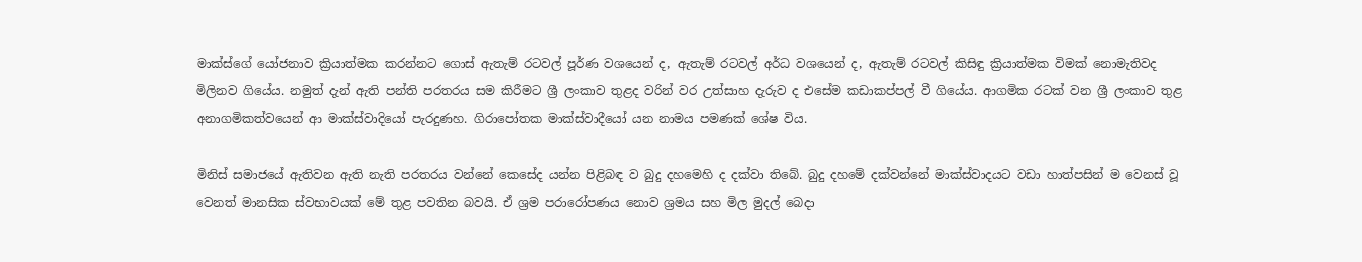මාක්ස්ගේ යෝජනාව ක්‍රියාත්මක කරන්නට ගොස් ඇතැම් රටවල් පූර්ණ වශයෙන් ද, ඇතැම් රටවල් අර්ධ වශයෙන් ද, ඇතැම් රටවල් කිසිඳු ක්‍රියාත්මක විමක් නොමැතිවද මිලිනව ගියේය. නමුත් දැන් ඇති පන්ති පරතරය සම කිරීමට ශ්‍රී ලංකාව තුළද වරින් වර උත්සාහ දැරුව ද එසේම කඩාකප්පල් වී ගියේය. ආගමික රටක් වන ශ්‍රී ලංකාව තුළ අනාගමිකත්වයෙන් ආ මාක්ස්වාදියෝ පැරදුණහ. ගිරාපෝතක මාක්ස්වාදීයෝ යන නාමය පමණක් ශේෂ විය.

මිනිස් සමාජයේ ඇතිවන ඇති නැති පරතරය වන්නේ කෙසේද යන්න පිළිබඳ ව බුදු දහමෙහි ද දක්වා තිබේ. බුදු දහමේ දක්වන්නේ මාක්ස්වාදයට වඩා හාත්පසින් ම වෙනස් වූ වෙනත් මානසික ස්වභාවයක් මේ තුළ පවතින බවයි. ඒ ශ්‍රම පරාරෝපණය නොව ශ්‍රමය සහ මිල මුදල් බෙදා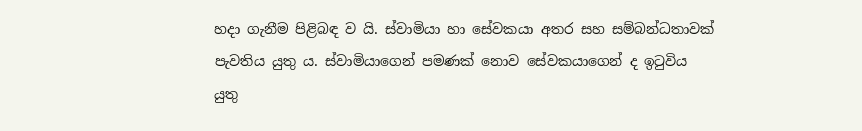හදා ගැනීම පිළිබඳ ව යි. ස්වාමියා හා සේවකයා අතර සහ සම්බන්ධතාවක් පැවතිය යුතු ය. ස්වාමියාගෙන් පමණක් නොව සේවකයාගෙන් ද ඉටුවිය යුතු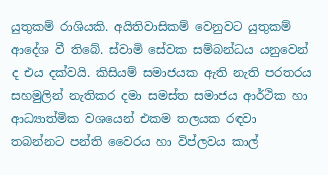යුතුකම් රාශියකි. අයිතිවාසිකම් වෙනුවට යුතුකම් ආදේශ වී තිබේ. ස්වාමි සේවක සම්බන්ධය යනුවෙන් ද එය දක්වයි. කිසියම් සමාජයක ඇති නැති පරතරය සහමුලින් නැතිකර දමා සමස්ත සමාජය ආර්ථික හා ආධ්‍යාත්මික වශයෙන් එකම තලයක රඳවා තබන්නට පන්ති වෛරය හා විප්ලවය කාල්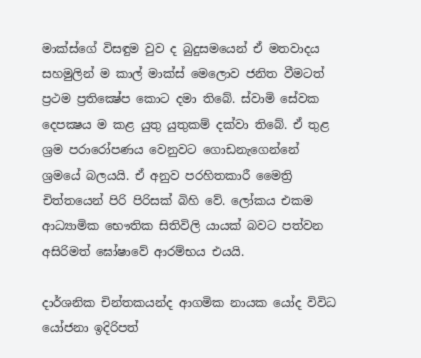මාක්ස්ගේ විසඳුම වුව ද බුදුසමයෙන් ඒ මතවාදය සහමුලින් ම කාල් මාක්ස් මෙලොව ජනිත වීමටත් ප්‍රථම ප්‍රතික්‍ෂේප කොට දමා තිබේ. ස්වාමි සේවක දෙපක්‍ෂය ම කළ යුතු යුතුකම් දක්වා තිබේ. ඒ තුළ ශ්‍රම පරාරෝපණය වෙනුවට ගොඩනැගෙන්නේ ශ්‍රමයේ බලයයි. ඒ අනුව පරහිතකාරී මෛත්‍රි චිත්තයෙන් පිරි පිරිසක් බිහි වේ. ලෝකය එකම ආධ්‍යාමික භෞතික සිතිවිලි යායක් බවට පත්වන අසිරිමත් ඝෝෂාවේ ආරම්භය එයයි.

දාර්ශනික චින්තකයන්ද ආගමික නායක යෝද විවිධ යෝජනා ඉදිරිපත්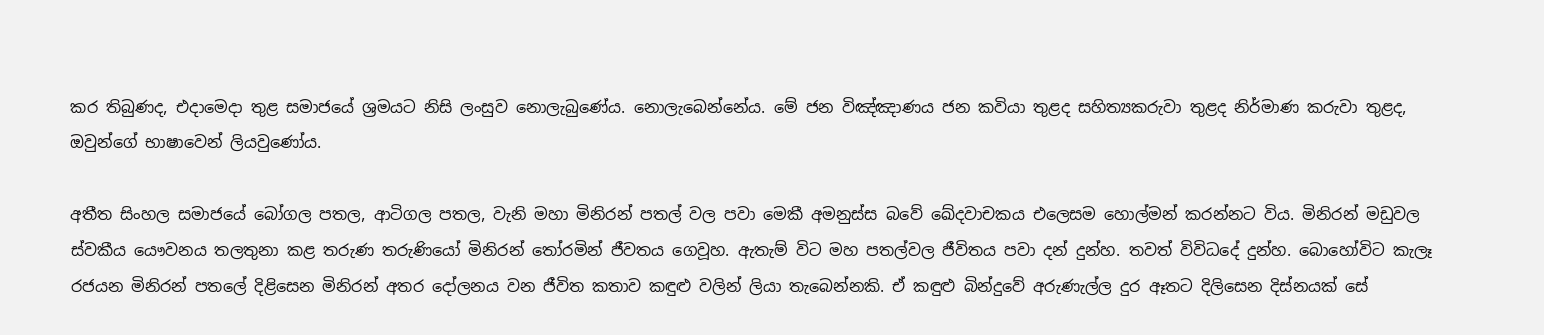කර තිබුණද, එදාමෙදා තුළ සමාජයේ ශ්‍රමයට නිසි ලංසුව නොලැබුණේය. නොලැබෙන්නේය. මේ ජන විඤ්ඤාණය ජන කවියා තුළද සහිත්‍යකරුවා තුළද නිර්මාණ කරුවා තුළද, ඔවුන්ගේ භාෂාවෙන් ලියවුණෝය.

අතීත සිංහල සමාජයේ බෝගල පතල, ආටිගල පතල, වැනි මහා මිනිරන් පතල් වල පවා මෙකී අමනුස්ස බවේ ඛේදවාචකය එලෙසම හොල්මන් කරන්නට විය. මිනිරන් මඩුවල ස්වකීය යෞවනය තලතුනා කළ තරුණ තරුණියෝ මිනිරන් තෝරමින් ජීවතය ගෙවූහ. ඇතැම් විට මහ පතල්වල ජීවිතය පවා දන් දුන්හ. තවත් විවිධදේ දුන්හ. බොහෝවිට කැලෑ රජයන මිනිරන් පතලේ දිළිසෙන මිනිරන් අතර දෝලනය වන ජීවිත කතාව කඳුළු වලින් ලියා තැබෙන්නකි. ඒ කඳුළු බින්දුවේ අරුණැල්ල දුර ඈතට දිලිසෙන දිස්නයක් සේ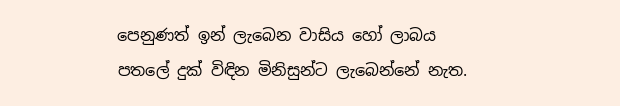පෙනුණත් ඉන් ලැබෙන වාසිය හෝ ලාබය පතලේ දුක් විඳින මිනිසුන්ට ලැබෙන්නේ නැත.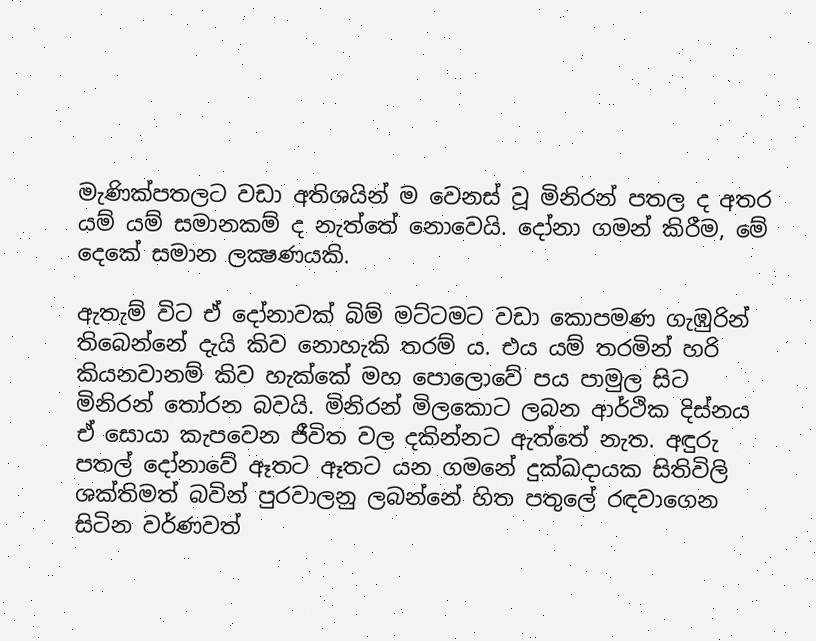මැණික්පතලට වඩා අතිශයින් ම වෙනස් වූ මිනිරන් පතල ද අතර යම් යම් සමානකම් ද නැත්තේ නොවෙයි. දෝනා ගමන් කිරීම, මේ දෙකේ සමාන ලක්‍ෂණයකි.

ඇතැම් විට ඒ දෝනාවක් බිම් මට්ටමට වඩා කොපමණ ගැඹුරින් තිබෙන්නේ දැයි කිව නොහැකි තරම් ය. එය යම් තරමින් හරි කියනවානම් කිව හැක්කේ මහ පොලොවේ පය පාමුල සිට මිනිරන් තෝරන බවයි. මිනිරන් මිලකොට ලබන ආර්ථික දිස්නය ඒ සොයා කැපවෙන ජීවිත වල දකින්නට ඇත්තේ නැත. අඳුරු පතල් දෝනාවේ ඈතට ඈතට යන ගමනේ දුක්ඛදායක සිතිවිලි ශක්තිමත් බවින් පුරවාලනු ලබන්නේ හිත පතුලේ රඳවාගෙන සිටින වර්ණවත්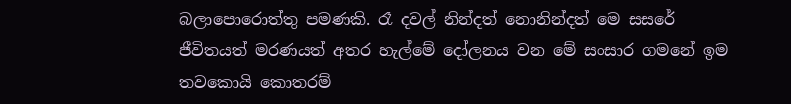බලාපොරොත්තු පමණකි. රෑ දවල් නින්දත් නොනින්දත් මෙ සසරේ ජීවිතයත් මරණයත් අතර හැල්මේ දෝලනය වන මේ සංසාර ගමනේ ඉම තවකොයි කොතරම්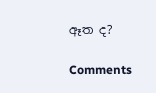ඈත ද?

Comments